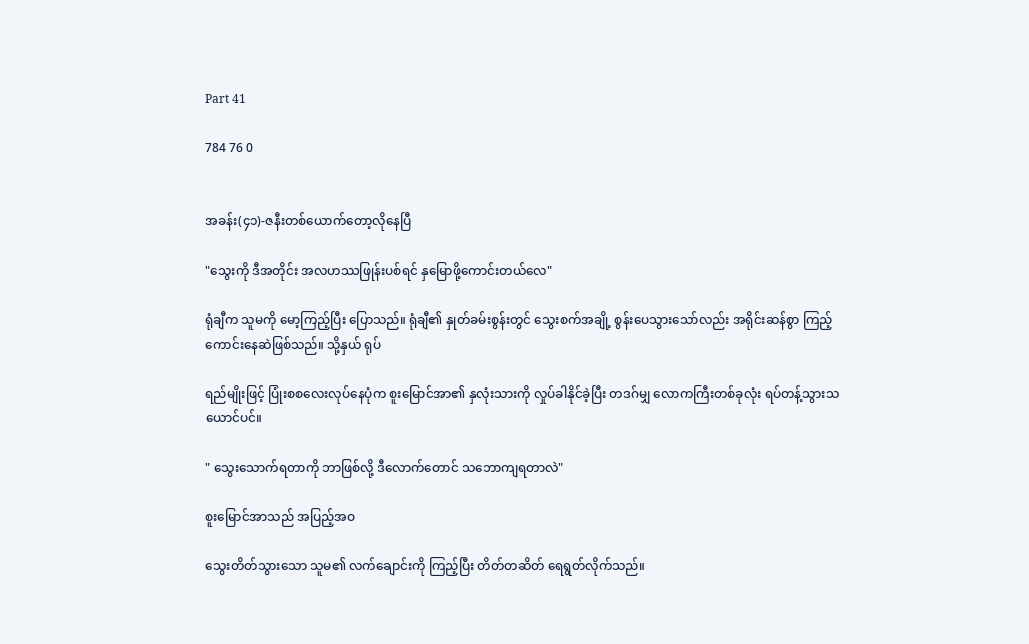Part 41

784 76 0


အခန်း(၄၁)-ဇနီးတစ်ယောက်တော့လိုနေပြီ

"သွေးကို ဒီအတိုင်း အလဟဿဖြုန်းပစ်ရင် နှမြောဖို့ကောင်းတယ်လေ"

ရုံချီက သူမကို မော့ကြည့်ပြီး ပြောသည်။ ရုံချီ၏ နှုတ်ခမ်းစွန်းတွင် သွေးစက်အချို့ စွန်းပေသွားသော်လည်း အရိုင်းဆန်စွာ ကြည့်ကောင်းနေဆဲဖြစ်သည်။ သို့နှယ် ရုပ်

ရည်မျိုးဖြင့် ပြုံးစစလေးလုပ်နေပုံက စူးမြောင်အာ၏ နှလုံးသားကို လှုပ်ခါနိုင်ခဲ့ပြီး တဒဂ်မျှ လောကကြီးတစ်ခုလုံး ရပ်တန့်သွားသယောင်ပင်။

" သွေးသောက်ရတာကို ဘာဖြစ်လို့ ဒီလောက်တောင် သဘောကျရတာလဲ"

စူးမြောင်အာသည် အပြည့်အဝ

သွေးတိတ်သွားသော သူမ၏ လက်ချောင်းကို ကြည့်ပြီး တိတ်တဆိတ် ရေရွတ်လိုက်သည်။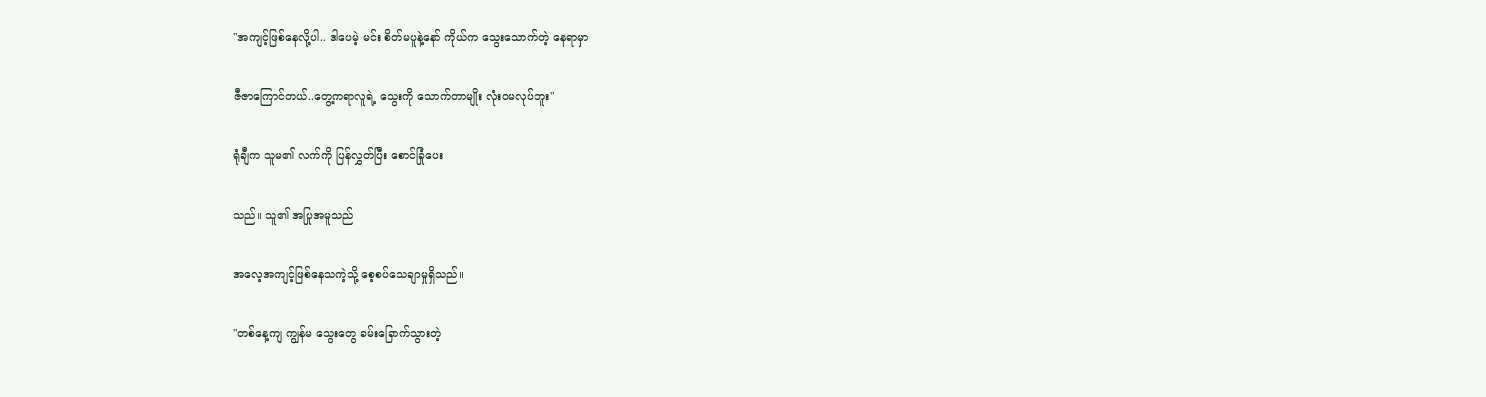"အကျင့်ဖြစ်နေလို့ပါ.. ဒါပေမဲ့ မင်း စိတ်မပူနဲ့နော် ကိုယ်က သွေးသောက်တဲ့ နေရာမှာ

ဇီဇာကြောင်တယ်..တွေ့ကရာလူရဲ့ သွေးကို သောက်တာမျိုး လုံးဝမလုပ်ဘူး"

ရုံချီက သူမ၏ လက်ကို ပြန်လွှတ်ပြီး စောင်ခြုံပေး

သည်။ သူ၏ အပြုအမူသည်

အလေ့အကျင့်ဖြစ်နေသကဲ့သို့ စေ့စပ်သေချာမှုရှိသည်။

"တစ်နေ့ကျ ကျွန်မ သွေးတွေ ခမ်းခြောက်သွားတဲ့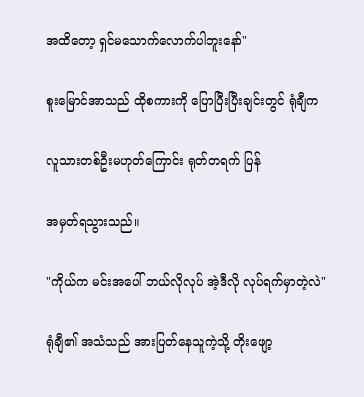အထိတော့ ရှင်မသောက်လောက်ပါဘူးနော်"

စူးမြောင်အာသည် ထိုစကားကို ပြောပြီးပြီးချင်းတွင် ရုံချီက

လူသားတစ်ဦးမဟုတ်ကြောင်း ရုတ်တရက် ပြန်

အမှတ်ရသွားသည်။

"ကိုယ်က မင်းအပေါ် ဘယ်လိုလုပ် အဲ့ဒီလို လုပ်ရက်မှာတဲ့လဲ"

ရုံချီ၏ အသံသည် အားပြတ်နေသူကဲ့သို့ တိုးဖျော့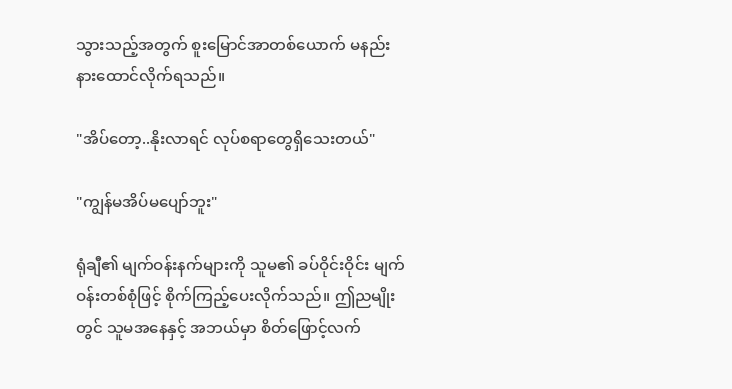သွားသည့်အတွက် စူးမြောင်အာတစ်ယောက် မနည်းနားထောင်လိုက်ရသည်။

"အိပ်တော့..နိုးလာရင် လုပ်စရာတွေရှိသေးတယ်"

"ကျွန်မအိပ်မပျော်ဘူး"

ရုံချီ၏ မျက်ဝန်းနက်များကို သူမ၏ ခပ်ဝိုင်းဝိုင်း မျက်ဝန်းတစ်စုံဖြင့် စိုက်ကြည့်ပေးလိုက်သည်။ ဤညမျိုးတွင် သူမအနေနှင့် အဘယ်မှာ စိတ်ဖြောင့်လက်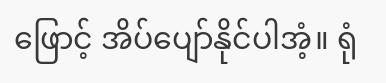ဖြောင့် အိပ်ပျော်နိုင်ပါအံ့။ ရုံ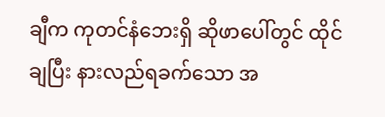ချီက ကုတင်နံဘေးရှိ ဆိုဖာပေါ်တွင် ထိုင်ချပြီး နားလည်ရခက်သော အ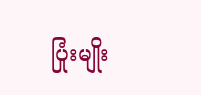ပြုံးမျိုး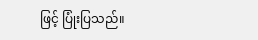ဖြင့် ပြုံးပြသည်။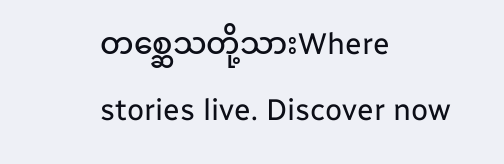တစ္ဆေသတို့သားWhere stories live. Discover now